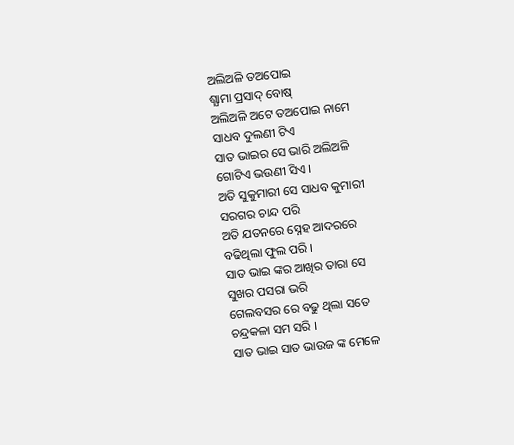ଅଲିଅଳି ତଅପୋଇ
ଶ୍ଯାମା ପ୍ରସାଦ୍ ବୋଷ୍
ଅଲିଅଳି ଅଟେ ତଅପୋଇ ନାମେ
ସାଧବ ଦୁଲଣୀ ଟିଏ
ସାତ ଭାଇର ସେ ଭାରି ଅଲିଅଳି
ଗୋଟିଏ ଭଉଣୀ ସିଏ ।
ଅତି ସୁକୁମାରୀ ସେ ସାଧବ କୁମାରୀ
ସରଗର ଚାନ୍ଦ ପରି
ଅତି ଯତନରେ ସ୍ନେହ ଆଦରରେ
ବଢିଥିଲା ଫୁଲ ପରି ।
ସାତ ଭାଇ ଙ୍କର ଆଖିର ତାରା ସେ
ସୁଖର ପସରା ଭରି
ଗେଲବସର ରେ ବଢୁ ଥିଲା ସତେ
ଚନ୍ଦ୍ରକଳା ସମ ସରି ।
ସାତ ଭାଇ ସାତ ଭାଉଜ ଙ୍କ ମେଳେ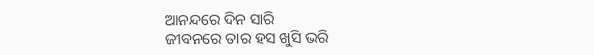ଆନନ୍ଦରେ ଦିନ ସାରି
ଜୀବନରେ ତାର ହସ ଖୁସି ଭରି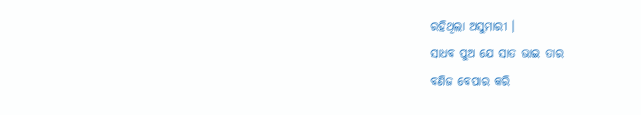ରହିଥିଲା ଅସୁମାରୀ ।
ସାଧବ ପୁଅ ଯେ ସାତ ଭାଇ ତାର
ବଣିଜ ବେପାର କରି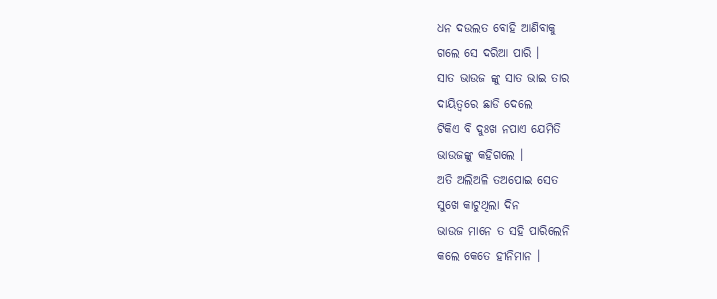ଧନ ଦଉଲତ ବୋହି ଆଣିବାକୁ
ଗଲେ ସେ ଦରିଆ ପାରି ।
ସାତ ଭାଉଜ ଙ୍କୁ ସାତ ଭାଇ ତାର
ଦାୟିତ୍ୱରେ ଛାଡି ଦେଲେ
ଟିକିଏ ବି ଦୁଃଖ ନପାଏ ଯେମିତି
ଭାଉଜଙ୍କୁ କହିଗଲେ ।
ଅତି ଅଲିଅଳି ତଅପୋଇ ସେତ
ସୁଖେ କାଟୁଥିଲା ଦିନ
ଭାଉଜ ମାନେ ତ ସହି ପାରିଲେନି
କଲେ କେତେ ହୀନିମାନ ।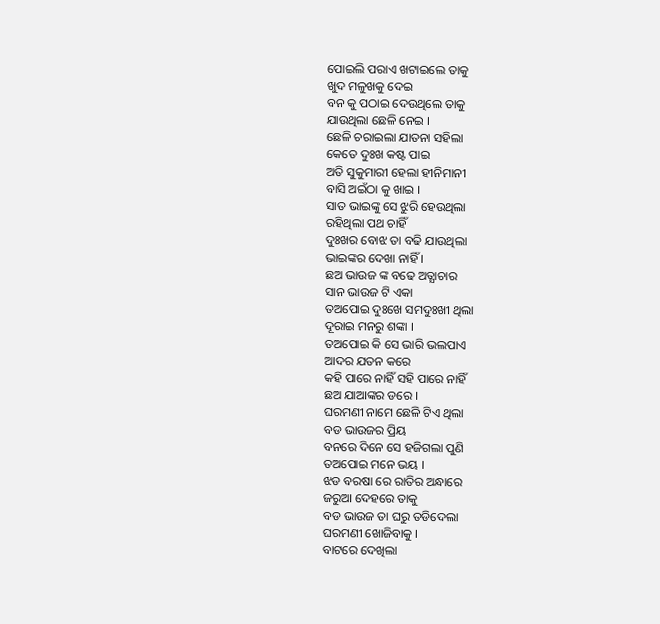ପୋଇଲି ପରାଏ ଖଟାଇଲେ ତାକୁ
ଖୁଦ ମଳୁଖକୁ ଦେଇ
ବନ କୁ ପଠାଇ ଦେଉଥିଲେ ତାକୁ
ଯାଉଥିଲା ଛେଳି ନେଇ ।
ଛେଳି ଚରାଇଲା ଯାତନା ସହିଲା
କେତେ ଦୁଃଖ କଷ୍ଟ ପାଇ
ଅତି ସୁକୁମାରୀ ହେଲା ହୀନିମାନୀ
ବାସି ଅଇଁଠା କୁ ଖାଇ ।
ସାତ ଭାଇଙ୍କୁ ସେ ଝୁରି ହେଉଥିଲା
ରହିଥିଲା ପଥ ଚାହିଁ
ଦୁଃଖର ବୋଝ ତା ବଢି ଯାଉଥିଲା
ଭାଇଙ୍କର ଦେଖା ନାହିଁ ।
ଛଅ ଭାଉଜ ଙ୍କ ବଢେ ଅତ୍ଯାଚାର
ସାନ ଭାଉଜ ଟି ଏକା
ତଅପୋଇ ଦୁଃଖେ ସମଦୁଃଖୀ ଥିଲା
ଦୂରାଇ ମନରୁ ଶଙ୍କା ।
ତଅପୋଇ କି ସେ ଭାରି ଭଲପାଏ
ଆଦର ଯତନ କରେ
କହି ପାରେ ନାହିଁ ସହି ପାରେ ନାହିଁ
ଛଅ ଯାଆଙ୍କର ଡରେ ।
ଘରମଣୀ ନାମେ ଛେଳି ଟିଏ ଥିଲା
ବଡ ଭାଉଜର ପ୍ରିୟ
ବନରେ ଦିନେ ସେ ହଜିଗଲା ପୁଣି
ତଅପୋଇ ମନେ ଭୟ ।
ଝଡ ବରଷା ରେ ରାତିର ଅନ୍ଧାରେ
ଜରୁଆ ଦେହରେ ତାକୁ
ବଡ ଭାଉଜ ତା ଘରୁ ତଡିଦେଲା
ଘରମଣୀ ଖୋଜିବାକୁ ।
ବାଟରେ ଦେଖିଲା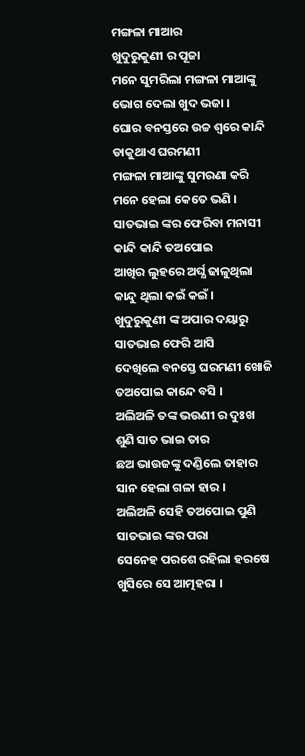ମଙ୍ଗଳା ମାଆର
ଖୁଦୁରୁକୁଣୀ ର ପୂଜା
ମନେ ସୁମରିଲା ମଙ୍ଗଳା ମାଆଙ୍କୁ
ଭୋଗ ଦେଲା ଖୁଦ ଭଜା ।
ଘୋର ବନସ୍ତରେ ଉଚ୍ଚ ଶ୍ବରେ କାନ୍ଦି
ଡାକୁଥାଏ ଘରମଣୀ
ମଙ୍ଗଳା ମାଆଙ୍କୁ ସୁମରଣା କରି
ମନେ ହେଲା କେତେ ଭଣି ।
ସାତଭାଇ ଙ୍କର ଫେରିବା ମନାସୀ
କାନ୍ଦି କାନ୍ଦି ତଅପୋଇ
ଆଖିର ଲୁହରେ ଅର୍ଘ୍ଯ ଢାଳୁଥିଲା
କାନ୍ଦୁ ଥିଲା କଇଁ କଇଁ ।
ଖୁଦୁରୁକୁଣୀ ଙ୍କ ଅପାର ଦୟାରୁ
ସାତଭାଇ ଫେରି ଆସି
ଦେଖିଲେ ବନସ୍ତେ ଘରମଣୀ ଖୋଜି
ତଅପୋଇ କାନ୍ଦେ ବସି ।
ଅଲିଅଳି ତଙ୍କ ଭଉଣୀ ର ଦୁଃଖ
ଶୁଣି ସାତ ଭାଇ ତାର
ଛଅ ଭାଉଜଙ୍କୁ ଦଣ୍ଡିଲେ ତାହାର
ସାନ ହେଲା ଗଳା ହାର ।
ଅଲିଅଳି ସେହି ତଅପୋଇ ପୁଣି
ସାତଭାଇ ଙ୍କର ପରା
ସେନେହ ପରଶେ ରହିଲା ହରଷେ
ଖୁସିରେ ସେ ଆତ୍ମହରା ।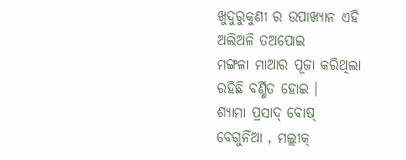ଖୁଦୁରୁକୁଣୀ ର ଉପାଖ୍ଯାନ ଏହି
ଅଲିଅଳି ତଅପୋଇ
ମଙ୍ଗଳା ମାଆର ପୂଜା କରିଥିଲା
ରହିଛି ବର୍ଣ୍ଣିତ ହୋଇ ।
ଶ୍ଯାମା ପ୍ରସାଦ୍ ବୋଷ୍
ବେଗୁନିଁଆ , ମଲ୍ଲୀକ୍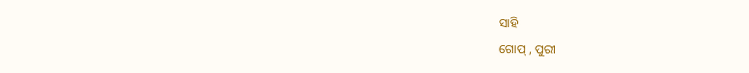ସାହି
ଗୋପ୍ , ପୁରୀ